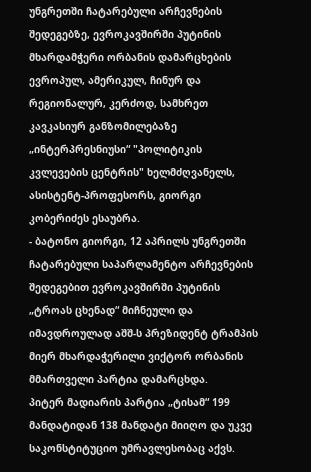უნგრეთში ჩატარებული არჩევნების შედეგებზე, ევროკავშირში პუტინის მხარდამჭერი ორბანის დამარცხების ევროპულ, ამერიკულ, ჩინურ და რეგიონალურ, კერძოდ, სამხრეთ კავკასიურ განზომილებაზე „ინტერპრესნიუსი“ "პოლიტიკის კვლევების ცენტრის" ხელმძღვანელს, ასისტენტ-პროფესორს, გიორგი კობერიძეს ესაუბრა.
- ბატონო გიორგი, 12 აპრილს უნგრეთში ჩატარებული საპარლამენტო არჩევნების შედეგებით ევროკავშირში პუტინის „ტროას ცხენად“ მიჩნეული და იმავდროულად აშშ-ს პრეზიდენტ ტრამპის მიერ მხარდაჭერილი ვიქტორ ორბანის მმართველი პარტია დამარცხდა.
პიტერ მადიარის პარტია „ტისამ“ 199 მანდატიდან 138 მანდატი მიიღო და უკვე საკონსტიტუციო უმრავლესობაც აქვს.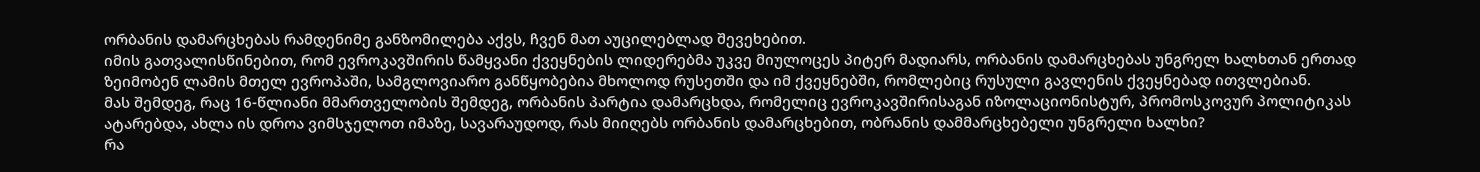ორბანის დამარცხებას რამდენიმე განზომილება აქვს, ჩვენ მათ აუცილებლად შევეხებით.
იმის გათვალისწინებით, რომ ევროკავშირის წამყვანი ქვეყნების ლიდერებმა უკვე მიულოცეს პიტერ მადიარს, ორბანის დამარცხებას უნგრელ ხალხთან ერთად ზეიმობენ ლამის მთელ ევროპაში, სამგლოვიარო განწყობებია მხოლოდ რუსეთში და იმ ქვეყნებში, რომლებიც რუსული გავლენის ქვეყნებად ითვლებიან.
მას შემდეგ, რაც 16-წლიანი მმართველობის შემდეგ, ორბანის პარტია დამარცხდა, რომელიც ევროკავშირისაგან იზოლაციონისტურ, პრომოსკოვურ პოლიტიკას ატარებდა, ახლა ის დროა ვიმსჯელოთ იმაზე, სავარაუდოდ, რას მიიღებს ორბანის დამარცხებით, ობრანის დამმარცხებელი უნგრელი ხალხი?
რა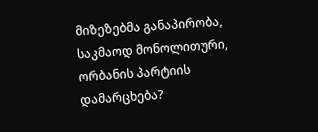მიზეზებმა განაპირობა, საკმაოდ მონოლითური, ორბანის პარტიის დამარცხება?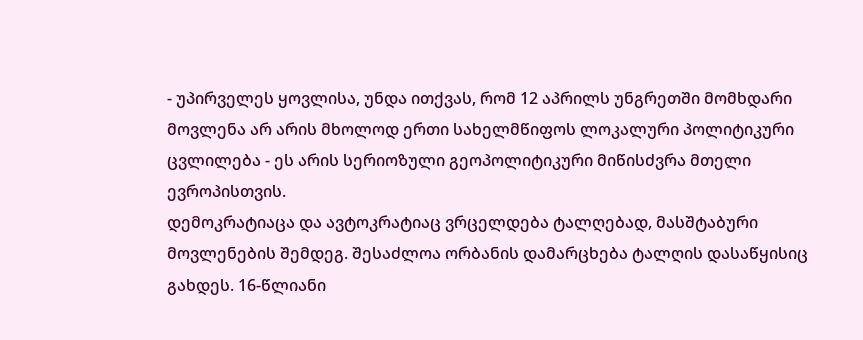- უპირველეს ყოვლისა, უნდა ითქვას, რომ 12 აპრილს უნგრეთში მომხდარი მოვლენა არ არის მხოლოდ ერთი სახელმწიფოს ლოკალური პოლიტიკური ცვლილება - ეს არის სერიოზული გეოპოლიტიკური მიწისძვრა მთელი ევროპისთვის.
დემოკრატიაცა და ავტოკრატიაც ვრცელდება ტალღებად, მასშტაბური მოვლენების შემდეგ. შესაძლოა ორბანის დამარცხება ტალღის დასაწყისიც გახდეს. 16-წლიანი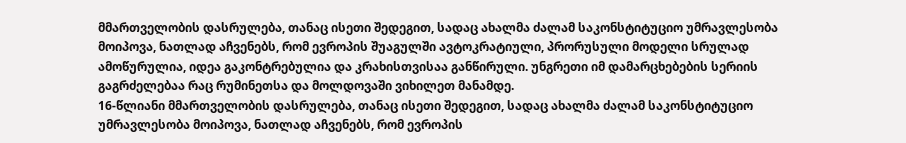მმართველობის დასრულება, თანაც ისეთი შედეგით, სადაც ახალმა ძალამ საკონსტიტუციო უმრავლესობა მოიპოვა, ნათლად აჩვენებს, რომ ევროპის შუაგულში ავტოკრატიული, პრორუსული მოდელი სრულად ამოწურულია, იდეა გაკონტრებულია და კრახისთვისაა განწირული. უნგრეთი იმ დამარცხებების სერიის გაგრძელებაა რაც რუმინეთსა და მოლდოვაში ვიხილეთ მანამდე.
16-წლიანი მმართველობის დასრულება, თანაც ისეთი შედეგით, სადაც ახალმა ძალამ საკონსტიტუციო უმრავლესობა მოიპოვა, ნათლად აჩვენებს, რომ ევროპის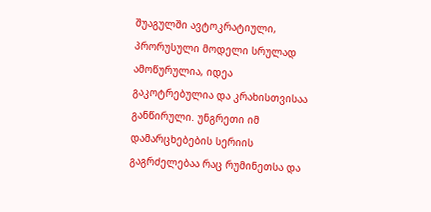შუაგულში ავტოკრატიული, პრორუსული მოდელი სრულად ამოწურულია, იდეა გაკოტრებულია და კრახისთვისაა განწირული. უნგრეთი იმ დამარცხებების სერიის გაგრძელებაა რაც რუმინეთსა და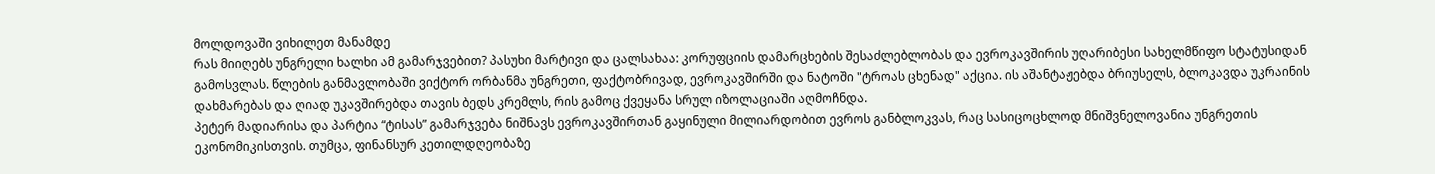მოლდოვაში ვიხილეთ მანამდე
რას მიიღებს უნგრელი ხალხი ამ გამარჯვებით? პასუხი მარტივი და ცალსახაა: კორუფციის დამარცხების შესაძლებლობას და ევროკავშირის უღარიბესი სახელმწიფო სტატუსიდან გამოსვლას. წლების განმავლობაში ვიქტორ ორბანმა უნგრეთი, ფაქტობრივად, ევროკავშირში და ნატოში "ტროას ცხენად" აქცია. ის აშანტაჟებდა ბრიუსელს, ბლოკავდა უკრაინის დახმარებას და ღიად უკავშირებდა თავის ბედს კრემლს, რის გამოც ქვეყანა სრულ იზოლაციაში აღმოჩნდა.
პეტერ მადიარისა და პარტია “ტისას” გამარჯვება ნიშნავს ევროკავშირთან გაყინული მილიარდობით ევროს განბლოკვას, რაც სასიცოცხლოდ მნიშვნელოვანია უნგრეთის ეკონომიკისთვის. თუმცა, ფინანსურ კეთილდღეობაზე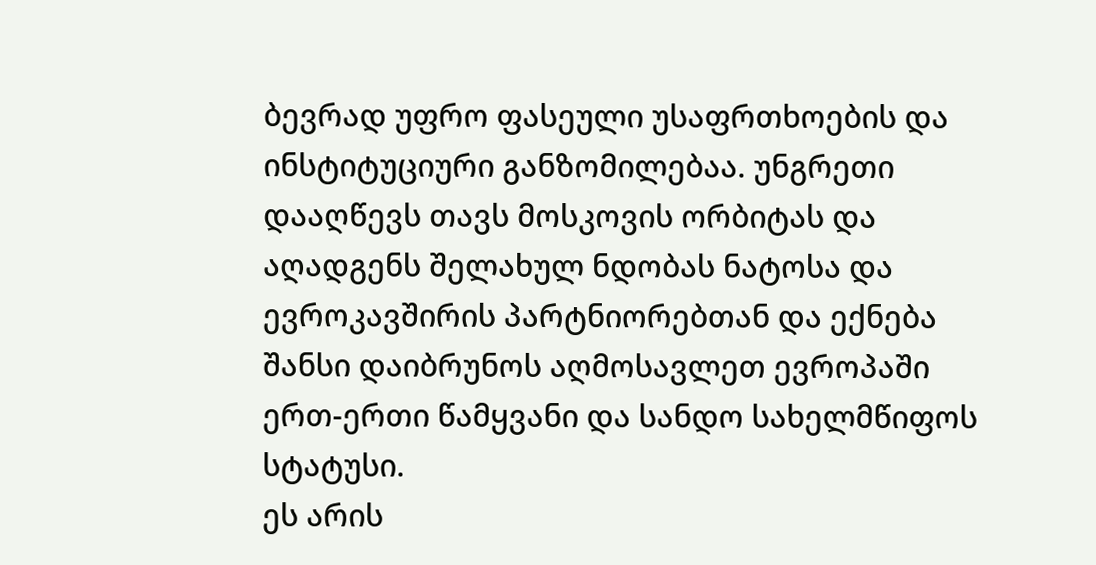ბევრად უფრო ფასეული უსაფრთხოების და ინსტიტუციური განზომილებაა. უნგრეთი დააღწევს თავს მოსკოვის ორბიტას და აღადგენს შელახულ ნდობას ნატოსა და ევროკავშირის პარტნიორებთან და ექნება შანსი დაიბრუნოს აღმოსავლეთ ევროპაში ერთ-ერთი წამყვანი და სანდო სახელმწიფოს სტატუსი.
ეს არის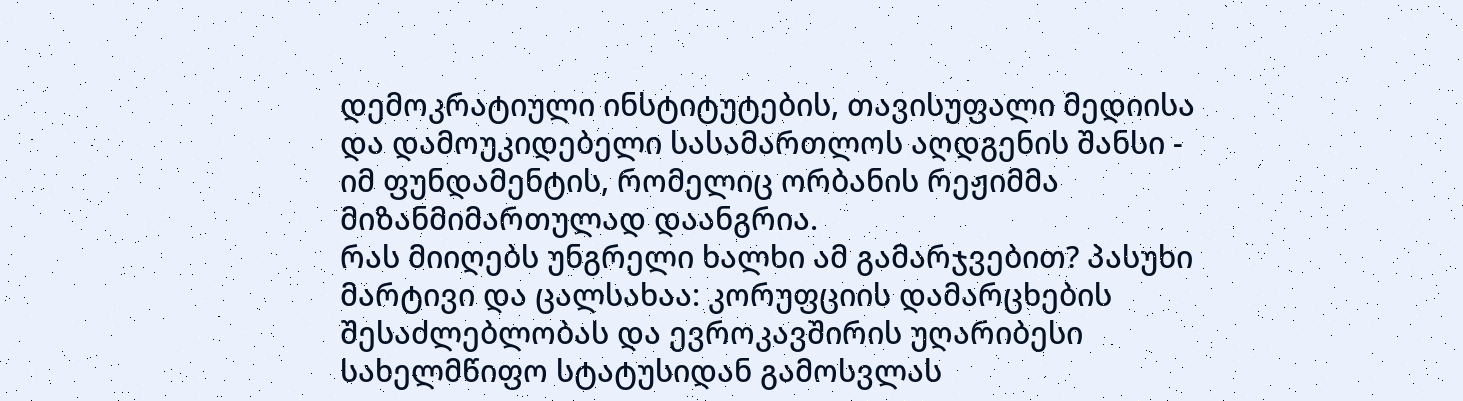დემოკრატიული ინსტიტუტების, თავისუფალი მედიისა და დამოუკიდებელი სასამართლოს აღდგენის შანსი - იმ ფუნდამენტის, რომელიც ორბანის რეჟიმმა მიზანმიმართულად დაანგრია.
რას მიიღებს უნგრელი ხალხი ამ გამარჯვებით? პასუხი მარტივი და ცალსახაა: კორუფციის დამარცხების შესაძლებლობას და ევროკავშირის უღარიბესი სახელმწიფო სტატუსიდან გამოსვლას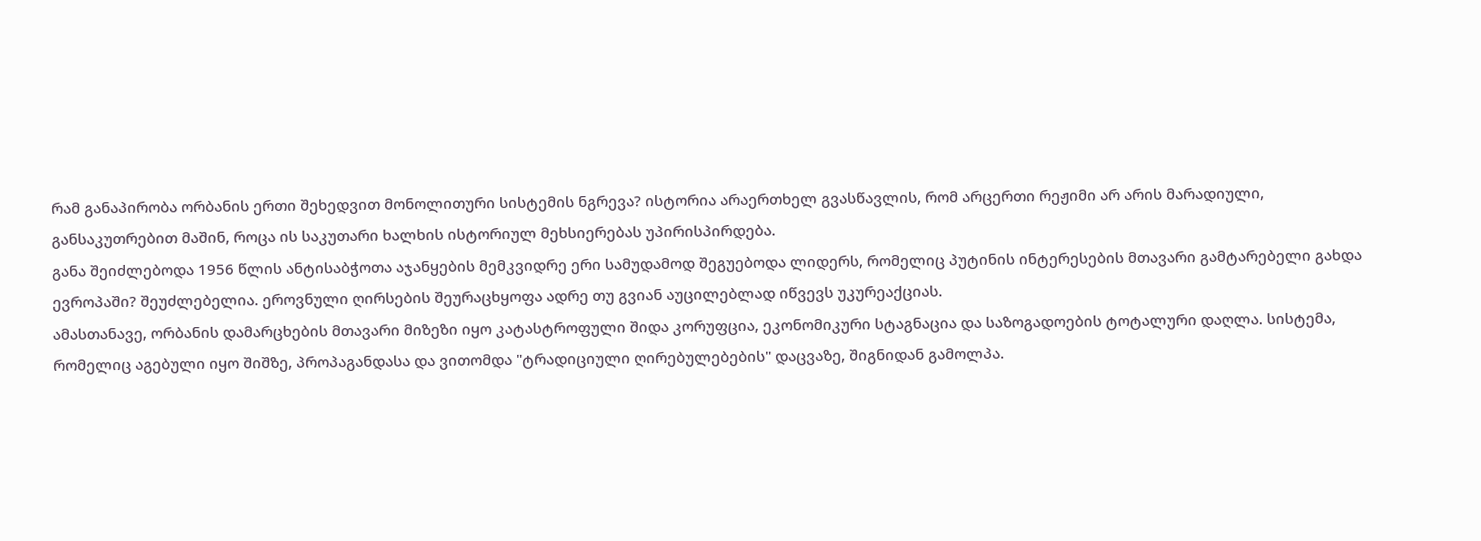რამ განაპირობა ორბანის ერთი შეხედვით მონოლითური სისტემის ნგრევა? ისტორია არაერთხელ გვასწავლის, რომ არცერთი რეჟიმი არ არის მარადიული, განსაკუთრებით მაშინ, როცა ის საკუთარი ხალხის ისტორიულ მეხსიერებას უპირისპირდება.
განა შეიძლებოდა 1956 წლის ანტისაბჭოთა აჯანყების მემკვიდრე ერი სამუდამოდ შეგუებოდა ლიდერს, რომელიც პუტინის ინტერესების მთავარი გამტარებელი გახდა ევროპაში? შეუძლებელია. ეროვნული ღირსების შეურაცხყოფა ადრე თუ გვიან აუცილებლად იწვევს უკურეაქციას.
ამასთანავე, ორბანის დამარცხების მთავარი მიზეზი იყო კატასტროფული შიდა კორუფცია, ეკონომიკური სტაგნაცია და საზოგადოების ტოტალური დაღლა. სისტემა, რომელიც აგებული იყო შიშზე, პროპაგანდასა და ვითომდა "ტრადიციული ღირებულებების" დაცვაზე, შიგნიდან გამოლპა.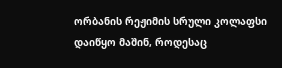ორბანის რეჟიმის სრული კოლაფსი დაიწყო მაშინ, როდესაც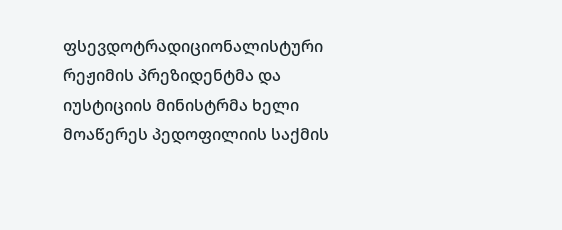ფსევდოტრადიციონალისტური რეჟიმის პრეზიდენტმა და იუსტიციის მინისტრმა ხელი მოაწერეს პედოფილიის საქმის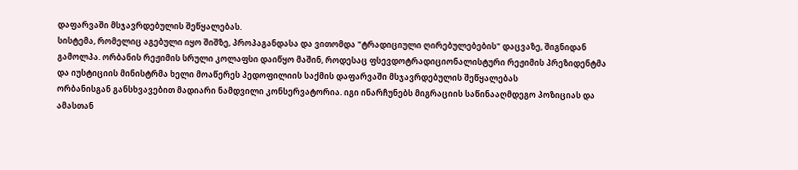დაფარვაში მსჯავრდებულის შეწყალებას.
სისტემა, რომელიც აგებული იყო შიშზე, პროპაგანდასა და ვითომდა "ტრადიციული ღირებულებების" დაცვაზე, შიგნიდან გამოლპა. ორბანის რეჟიმის სრული კოლაფსი დაიწყო მაშინ, როდესაც ფსევდოტრადიციონალისტური რეჟიმის პრეზიდენტმა და იუსტიციის მინისტრმა ხელი მოაწერეს პედოფილიის საქმის დაფარვაში მსჯავრდებულის შეწყალებას
ორბანისგან განსხვავებით მადიარი ნამდვილი კონსერვატორია. იგი ინარჩუნებს მიგრაციის საწინააღმდეგო პოზიციას და ამასთან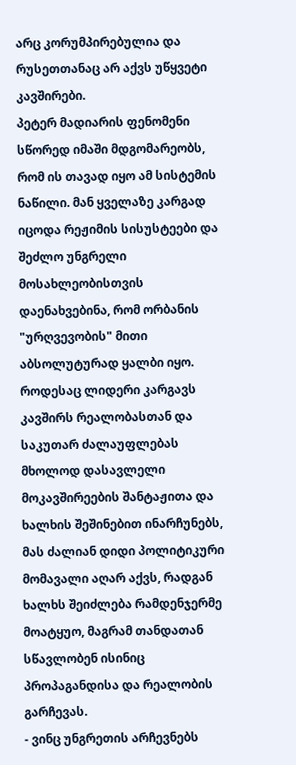არც კორუმპირებულია და რუსეთთანაც არ აქვს უწყვეტი კავშირები.
პეტერ მადიარის ფენომენი სწორედ იმაში მდგომარეობს, რომ ის თავად იყო ამ სისტემის ნაწილი. მან ყველაზე კარგად იცოდა რეჟიმის სისუსტეები და შეძლო უნგრელი მოსახლეობისთვის დაენახვებინა, რომ ორბანის "ურღვევობის" მითი აბსოლუტურად ყალბი იყო.
როდესაც ლიდერი კარგავს კავშირს რეალობასთან და საკუთარ ძალაუფლებას მხოლოდ დასავლელი მოკავშირეების შანტაჟითა და ხალხის შეშინებით ინარჩუნებს, მას ძალიან დიდი პოლიტიკური მომავალი აღარ აქვს, რადგან ხალხს შეიძლება რამდენჯერმე მოატყუო, მაგრამ თანდათან სწავლობენ ისინიც პროპაგანდისა და რეალობის გარჩევას.
- ვინც უნგრეთის არჩევნებს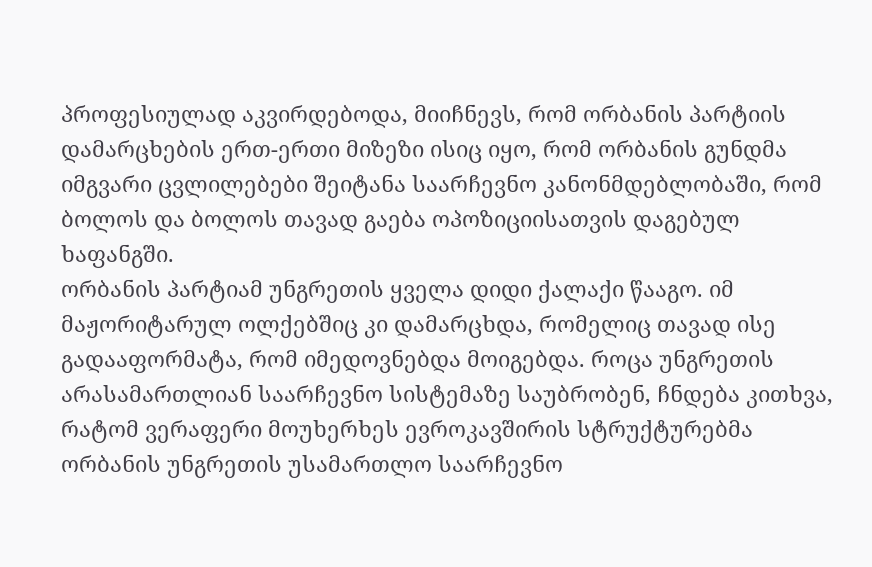პროფესიულად აკვირდებოდა, მიიჩნევს, რომ ორბანის პარტიის დამარცხების ერთ-ერთი მიზეზი ისიც იყო, რომ ორბანის გუნდმა იმგვარი ცვლილებები შეიტანა საარჩევნო კანონმდებლობაში, რომ ბოლოს და ბოლოს თავად გაება ოპოზიციისათვის დაგებულ ხაფანგში.
ორბანის პარტიამ უნგრეთის ყველა დიდი ქალაქი წააგო. იმ მაჟორიტარულ ოლქებშიც კი დამარცხდა, რომელიც თავად ისე გადააფორმატა, რომ იმედოვნებდა მოიგებდა. როცა უნგრეთის არასამართლიან საარჩევნო სისტემაზე საუბრობენ, ჩნდება კითხვა, რატომ ვერაფერი მოუხერხეს ევროკავშირის სტრუქტურებმა ორბანის უნგრეთის უსამართლო საარჩევნო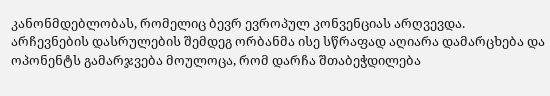კანონმდებლობას, რომელიც ბევრ ევროპულ კონვენციას არღვევდა.
არჩევნების დასრულების შემდეგ ორბანმა ისე სწრაფად აღიარა დამარცხება და ოპონენტს გამარჯვება მოულოცა, რომ დარჩა შთაბეჭდილება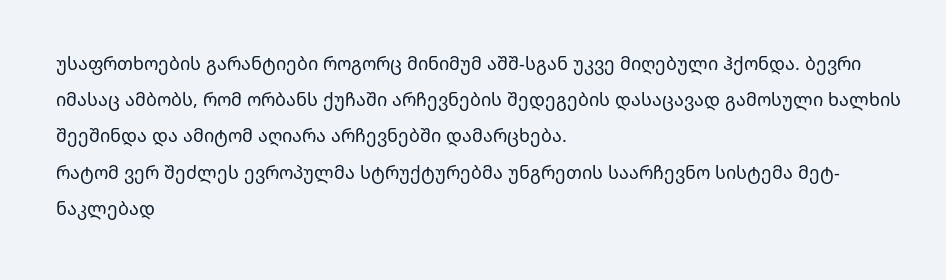უსაფრთხოების გარანტიები როგორც მინიმუმ აშშ-სგან უკვე მიღებული ჰქონდა. ბევრი იმასაც ამბობს, რომ ორბანს ქუჩაში არჩევნების შედეგების დასაცავად გამოსული ხალხის შეეშინდა და ამიტომ აღიარა არჩევნებში დამარცხება.
რატომ ვერ შეძლეს ევროპულმა სტრუქტურებმა უნგრეთის საარჩევნო სისტემა მეტ-ნაკლებად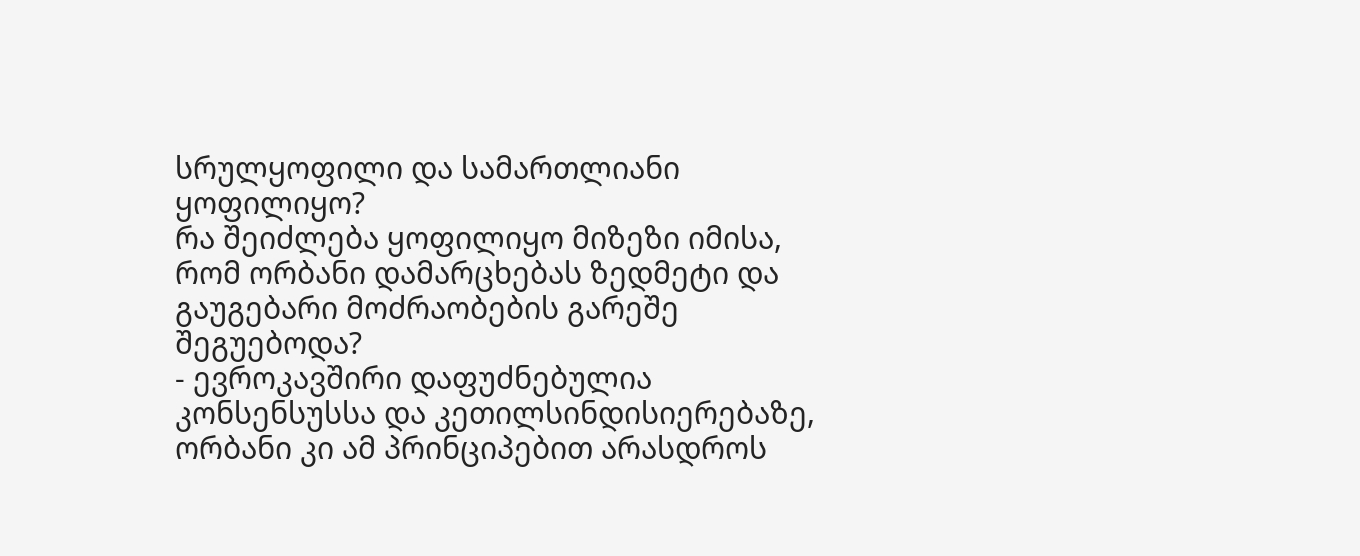სრულყოფილი და სამართლიანი ყოფილიყო?
რა შეიძლება ყოფილიყო მიზეზი იმისა, რომ ორბანი დამარცხებას ზედმეტი და გაუგებარი მოძრაობების გარეშე შეგუებოდა?
- ევროკავშირი დაფუძნებულია კონსენსუსსა და კეთილსინდისიერებაზე, ორბანი კი ამ პრინციპებით არასდროს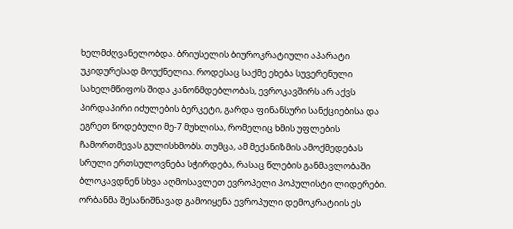ხელმძღვანელობდა. ბრიუსელის ბიუროკრატიული აპარატი უკიდურესად მოუქნელია. როდესაც საქმე ეხება სუვერენული სახელმწიფოს შიდა კანონმდებლობას, ევროკავშირს არ აქვს პირდაპირი იძულების ბერკეტი, გარდა ფინანსური სანქციებისა და ეგრეთ წოდებული მე-7 მუხლისა, რომელიც ხმის უფლების ჩამორთმევას გულისხმობს. თუმცა, ამ მექანიზმის ამოქმედებას სრული ერთსულოვნება სჭირდება, რასაც წლების განმავლობაში ბლოკავდნენ სხვა აღმოსავლეთ ევროპელი პოპულისტი ლიდერები.
ორბანმა შესანიშნავად გამოიყენა ევროპული დემოკრატიის ეს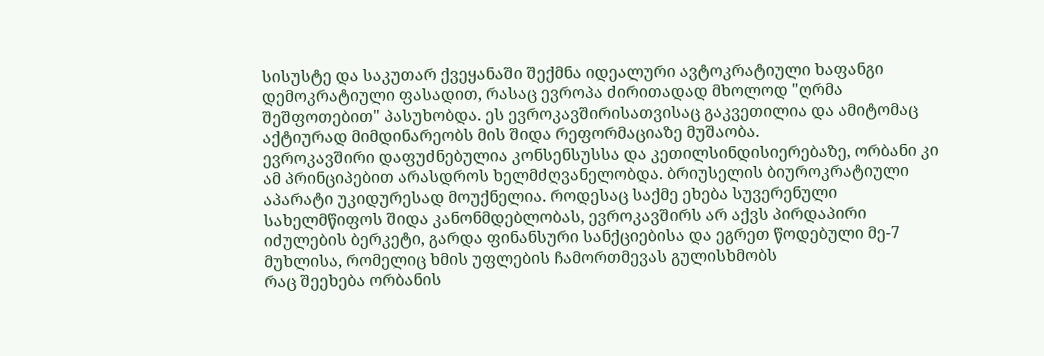სისუსტე და საკუთარ ქვეყანაში შექმნა იდეალური ავტოკრატიული ხაფანგი დემოკრატიული ფასადით, რასაც ევროპა ძირითადად მხოლოდ "ღრმა შეშფოთებით" პასუხობდა. ეს ევროკავშირისათვისაც გაკვეთილია და ამიტომაც აქტიურად მიმდინარეობს მის შიდა რეფორმაციაზე მუშაობა.
ევროკავშირი დაფუძნებულია კონსენსუსსა და კეთილსინდისიერებაზე, ორბანი კი ამ პრინციპებით არასდროს ხელმძღვანელობდა. ბრიუსელის ბიუროკრატიული აპარატი უკიდურესად მოუქნელია. როდესაც საქმე ეხება სუვერენული სახელმწიფოს შიდა კანონმდებლობას, ევროკავშირს არ აქვს პირდაპირი იძულების ბერკეტი, გარდა ფინანსური სანქციებისა და ეგრეთ წოდებული მე-7 მუხლისა, რომელიც ხმის უფლების ჩამორთმევას გულისხმობს
რაც შეეხება ორბანის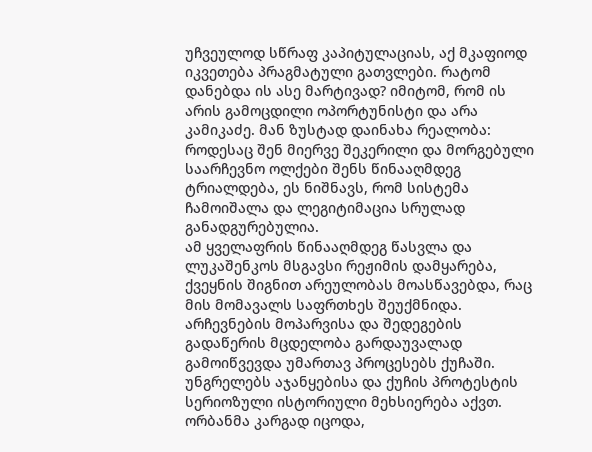უჩვეულოდ სწრაფ კაპიტულაციას, აქ მკაფიოდ იკვეთება პრაგმატული გათვლები. რატომ დანებდა ის ასე მარტივად? იმიტომ, რომ ის არის გამოცდილი ოპორტუნისტი და არა კამიკაძე. მან ზუსტად დაინახა რეალობა: როდესაც შენ მიერვე შეკერილი და მორგებული საარჩევნო ოლქები შენს წინააღმდეგ ტრიალდება, ეს ნიშნავს, რომ სისტემა ჩამოიშალა და ლეგიტიმაცია სრულად განადგურებულია.
ამ ყველაფრის წინააღმდეგ წასვლა და ლუკაშენკოს მსგავსი რეჟიმის დამყარება, ქვეყნის შიგნით არეულობას მოასწავებდა, რაც მის მომავალს საფრთხეს შეუქმნიდა. არჩევნების მოპარვისა და შედეგების გადაწერის მცდელობა გარდაუვალად გამოიწვევდა უმართავ პროცესებს ქუჩაში.
უნგრელებს აჯანყებისა და ქუჩის პროტესტის სერიოზული ისტორიული მეხსიერება აქვთ. ორბანმა კარგად იცოდა,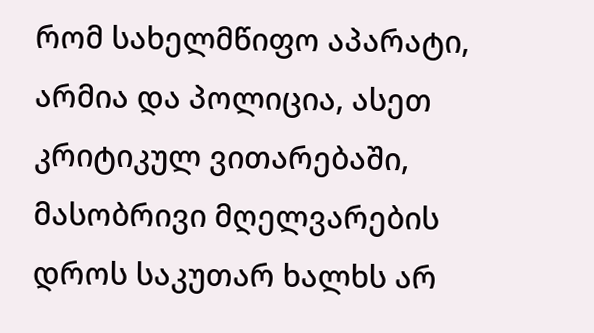რომ სახელმწიფო აპარატი, არმია და პოლიცია, ასეთ კრიტიკულ ვითარებაში, მასობრივი მღელვარების დროს საკუთარ ხალხს არ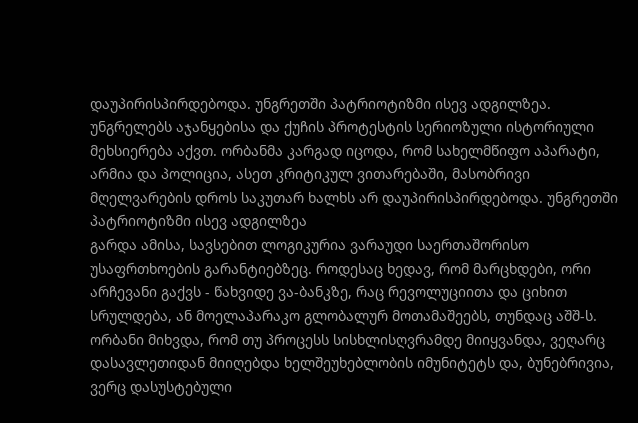დაუპირისპირდებოდა. უნგრეთში პატრიოტიზმი ისევ ადგილზეა.
უნგრელებს აჯანყებისა და ქუჩის პროტესტის სერიოზული ისტორიული მეხსიერება აქვთ. ორბანმა კარგად იცოდა, რომ სახელმწიფო აპარატი, არმია და პოლიცია, ასეთ კრიტიკულ ვითარებაში, მასობრივი მღელვარების დროს საკუთარ ხალხს არ დაუპირისპირდებოდა. უნგრეთში პატრიოტიზმი ისევ ადგილზეა
გარდა ამისა, სავსებით ლოგიკურია ვარაუდი საერთაშორისო უსაფრთხოების გარანტიებზეც. როდესაც ხედავ, რომ მარცხდები, ორი არჩევანი გაქვს - წახვიდე ვა-ბანკზე, რაც რევოლუციითა და ციხით სრულდება, ან მოელაპარაკო გლობალურ მოთამაშეებს, თუნდაც აშშ-ს. ორბანი მიხვდა, რომ თუ პროცესს სისხლისღვრამდე მიიყვანდა, ვეღარც დასავლეთიდან მიიღებდა ხელშეუხებლობის იმუნიტეტს და, ბუნებრივია, ვერც დასუსტებული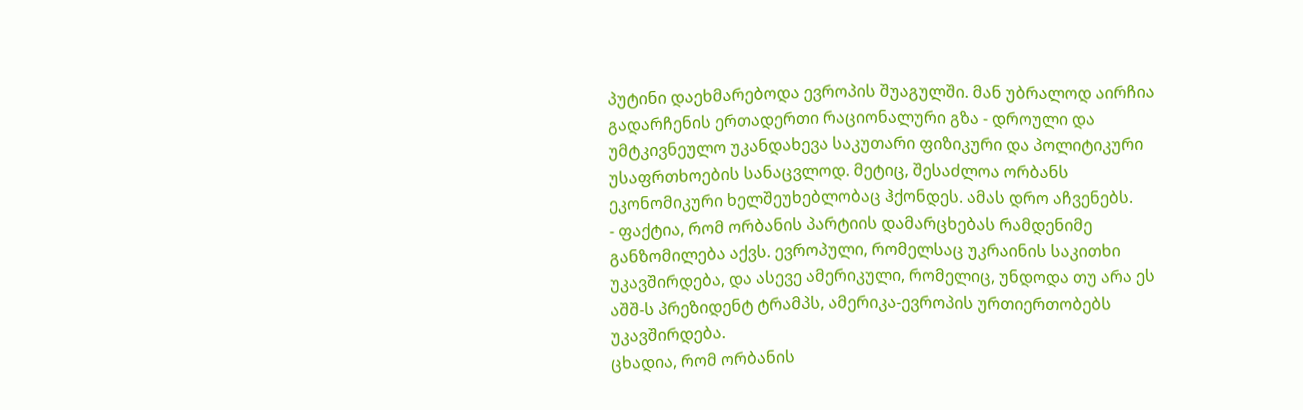პუტინი დაეხმარებოდა ევროპის შუაგულში. მან უბრალოდ აირჩია გადარჩენის ერთადერთი რაციონალური გზა - დროული და უმტკივნეულო უკანდახევა საკუთარი ფიზიკური და პოლიტიკური უსაფრთხოების სანაცვლოდ. მეტიც, შესაძლოა ორბანს ეკონომიკური ხელშეუხებლობაც ჰქონდეს. ამას დრო აჩვენებს.
- ფაქტია, რომ ორბანის პარტიის დამარცხებას რამდენიმე განზომილება აქვს. ევროპული, რომელსაც უკრაინის საკითხი უკავშირდება, და ასევე ამერიკული, რომელიც, უნდოდა თუ არა ეს აშშ-ს პრეზიდენტ ტრამპს, ამერიკა-ევროპის ურთიერთობებს უკავშირდება.
ცხადია, რომ ორბანის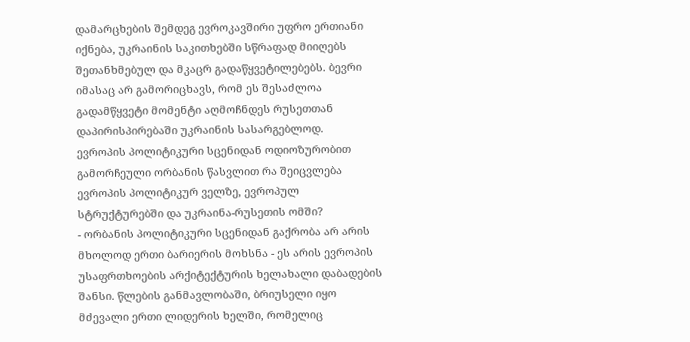დამარცხების შემდეგ ევროკავშირი უფრო ერთიანი იქნება, უკრაინის საკითხებში სწრაფად მიიღებს შეთანხმებულ და მკაცრ გადაწყვეტილებებს. ბევრი იმასაც არ გამორიცხავს, რომ ეს შესაძლოა გადამწყვეტი მომენტი აღმოჩნდეს რუსეთთან დაპირისპირებაში უკრაინის სასარგებლოდ.
ევროპის პოლიტიკური სცენიდან ოდიოზურობით გამორჩეული ორბანის წასვლით რა შეიცვლება ევროპის პოლიტიკურ ველზე, ევროპულ სტრუქტურებში და უკრაინა-რუსეთის ომში?
- ორბანის პოლიტიკური სცენიდან გაქრობა არ არის მხოლოდ ერთი ბარიერის მოხსნა - ეს არის ევროპის უსაფრთხოების არქიტექტურის ხელახალი დაბადების შანსი. წლების განმავლობაში, ბრიუსელი იყო მძევალი ერთი ლიდერის ხელში, რომელიც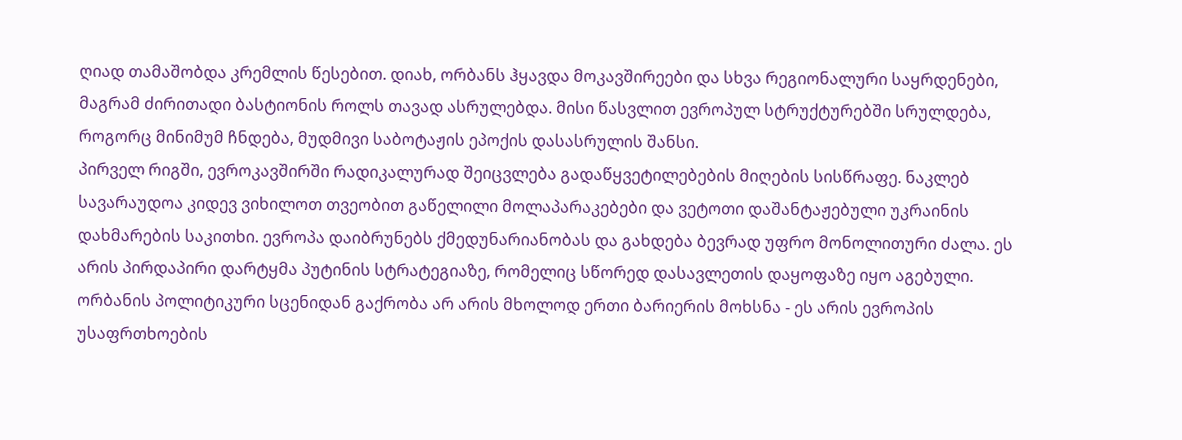ღიად თამაშობდა კრემლის წესებით. დიახ, ორბანს ჰყავდა მოკავშირეები და სხვა რეგიონალური საყრდენები, მაგრამ ძირითადი ბასტიონის როლს თავად ასრულებდა. მისი წასვლით ევროპულ სტრუქტურებში სრულდება, როგორც მინიმუმ ჩნდება, მუდმივი საბოტაჟის ეპოქის დასასრულის შანსი.
პირველ რიგში, ევროკავშირში რადიკალურად შეიცვლება გადაწყვეტილებების მიღების სისწრაფე. ნაკლებ სავარაუდოა კიდევ ვიხილოთ თვეობით გაწელილი მოლაპარაკებები და ვეტოთი დაშანტაჟებული უკრაინის დახმარების საკითხი. ევროპა დაიბრუნებს ქმედუნარიანობას და გახდება ბევრად უფრო მონოლითური ძალა. ეს არის პირდაპირი დარტყმა პუტინის სტრატეგიაზე, რომელიც სწორედ დასავლეთის დაყოფაზე იყო აგებული.
ორბანის პოლიტიკური სცენიდან გაქრობა არ არის მხოლოდ ერთი ბარიერის მოხსნა - ეს არის ევროპის უსაფრთხოების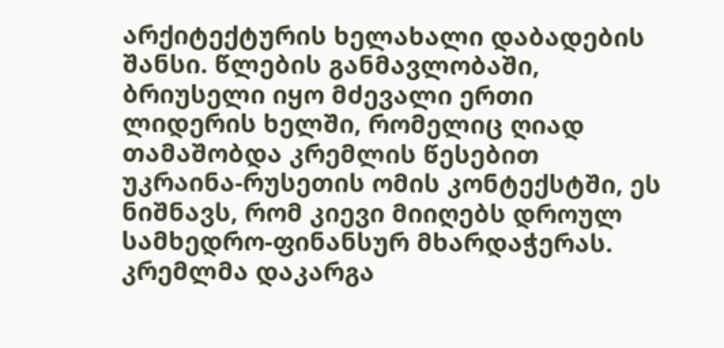არქიტექტურის ხელახალი დაბადების შანსი. წლების განმავლობაში, ბრიუსელი იყო მძევალი ერთი ლიდერის ხელში, რომელიც ღიად თამაშობდა კრემლის წესებით
უკრაინა-რუსეთის ომის კონტექსტში, ეს ნიშნავს, რომ კიევი მიიღებს დროულ სამხედრო-ფინანსურ მხარდაჭერას. კრემლმა დაკარგა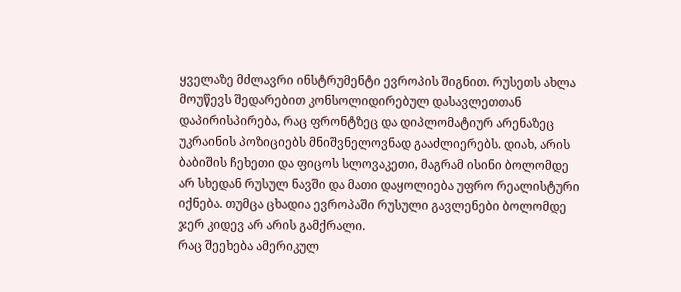ყველაზე მძლავრი ინსტრუმენტი ევროპის შიგნით. რუსეთს ახლა მოუწევს შედარებით კონსოლიდირებულ დასავლეთთან დაპირისპირება, რაც ფრონტზეც და დიპლომატიურ არენაზეც უკრაინის პოზიციებს მნიშვნელოვნად გააძლიერებს. დიახ, არის ბაბიშის ჩეხეთი და ფიცოს სლოვაკეთი, მაგრამ ისინი ბოლომდე არ სხედან რუსულ ნავში და მათი დაყოლიება უფრო რეალისტური იქნება. თუმცა ცხადია ევროპაში რუსული გავლენები ბოლომდე ჯერ კიდევ არ არის გამქრალი.
რაც შეეხება ამერიკულ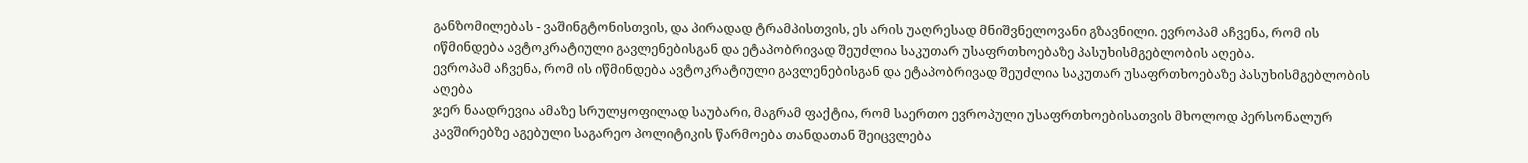განზომილებას - ვაშინგტონისთვის, და პირადად ტრამპისთვის, ეს არის უაღრესად მნიშვნელოვანი გზავნილი. ევროპამ აჩვენა, რომ ის იწმინდება ავტოკრატიული გავლენებისგან და ეტაპობრივად შეუძლია საკუთარ უსაფრთხოებაზე პასუხისმგებლობის აღება.
ევროპამ აჩვენა, რომ ის იწმინდება ავტოკრატიული გავლენებისგან და ეტაპობრივად შეუძლია საკუთარ უსაფრთხოებაზე პასუხისმგებლობის აღება
ჯერ ნაადრევია ამაზე სრულყოფილად საუბარი, მაგრამ ფაქტია, რომ საერთო ევროპული უსაფრთხოებისათვის მხოლოდ პერსონალურ კავშირებზე აგებული საგარეო პოლიტიკის წარმოება თანდათან შეიცვლება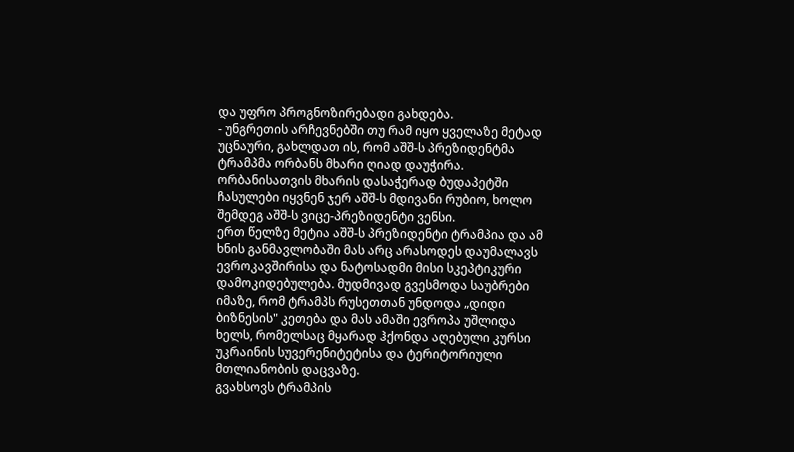და უფრო პროგნოზირებადი გახდება.
- უნგრეთის არჩევნებში თუ რამ იყო ყველაზე მეტად უცნაური, გახლდათ ის, რომ აშშ-ს პრეზიდენტმა ტრამპმა ორბანს მხარი ღიად დაუჭირა. ორბანისათვის მხარის დასაჭერად ბუდაპეტში ჩასულები იყვნენ ჯერ აშშ-ს მდივანი რუბიო, ხოლო შემდეგ აშშ-ს ვიცე-პრეზიდენტი ვენსი.
ერთ წელზე მეტია აშშ-ს პრეზიდენტი ტრამპია და ამ ხნის განმავლობაში მას არც არასოდეს დაუმალავს ევროკავშირისა და ნატოსადმი მისი სკეპტიკური დამოკიდებულება. მუდმივად გვესმოდა საუბრები იმაზე, რომ ტრამპს რუსეთთან უნდოდა „დიდი ბიზნესის" კეთება და მას ამაში ევროპა უშლიდა ხელს, რომელსაც მყარად ჰქონდა აღებული კურსი უკრაინის სუვერენიტეტისა და ტერიტორიული მთლიანობის დაცვაზე.
გვახსოვს ტრამპის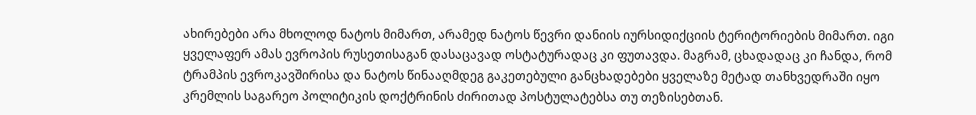ახირებები არა მხოლოდ ნატოს მიმართ, არამედ ნატოს წევრი დანიის იურსიდიქციის ტერიტორიების მიმართ. იგი ყველაფერ ამას ევროპის რუსეთისაგან დასაცავად ოსტატურადაც კი ფუთავდა. მაგრამ, ცხადადაც კი ჩანდა, რომ ტრამპის ევროკავშირისა და ნატოს წინააღმდეგ გაკეთებული განცხადებები ყველაზე მეტად თანხვედრაში იყო კრემლის საგარეო პოლიტიკის დოქტრინის ძირითად პოსტულატებსა თუ თეზისებთან.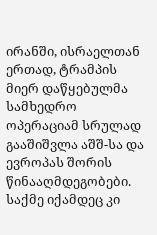ირანში, ისრაელთან ერთად, ტრამპის მიერ დაწყებულმა სამხედრო ოპერაციამ სრულად გააშიშვლა აშშ-სა და ევროპას შორის წინააღმდეგობები. საქმე იქამდეც კი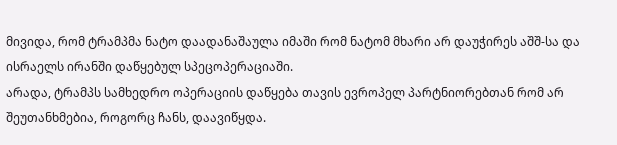მივიდა, რომ ტრამპმა ნატო დაადანაშაულა იმაში რომ ნატომ მხარი არ დაუჭირეს აშშ-სა და ისრაელს ირანში დაწყებულ სპეცოპერაციაში.
არადა, ტრამპს სამხედრო ოპერაციის დაწყება თავის ევროპელ პარტნიორებთან რომ არ შეუთანხმებია, როგორც ჩანს, დაავიწყდა.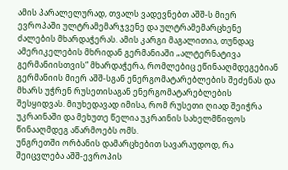ამის პარალელურად, თვალს ვადევნებთ აშშ-ს მიერ ევროპაში ულტრამემარჯვენე და ულტრამემარცხენე ძალების მხარდაჭერას. ამის კარგი მაგალითია, თუნდაც ამერიკელების მხრიდან გერმანიაში „ალტერნატივა გერმანიისთვის“ მხარდაჭერა, რომლებიც ეწინააღმდეგებიან გერმანიის მიერ აშშ-სგან ენერგომატარებლების შეძენას და მხარს უჭრენ რუსეთისაგან ენერგომატარებლების შესყიდვას. მიუხედავად იმისა, რომ რუსეთი ღიად შეიჭრა უკრაინაში და მეხუთე წელია უკრაინის სახელმწიფოს წინააღმდეგ აწარმოებს ომს.
უნგრეთში ორბანის დამარცხებით სავარაუდოდ, რა შეიცვლება აშშ-ევროპის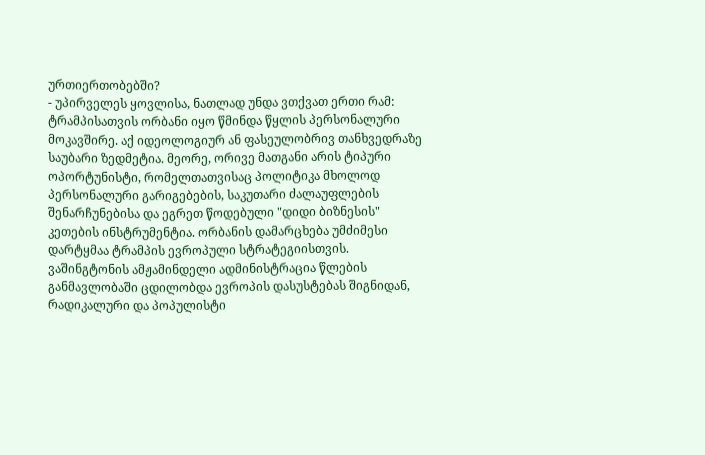ურთიერთობებში?
- უპირველეს ყოვლისა, ნათლად უნდა ვთქვათ ერთი რამ: ტრამპისათვის ორბანი იყო წმინდა წყლის პერსონალური მოკავშირე. აქ იდეოლოგიურ ან ფასეულობრივ თანხვედრაზე საუბარი ზედმეტია. მეორე, ორივე მათგანი არის ტიპური ოპორტუნისტი, რომელთათვისაც პოლიტიკა მხოლოდ პერსონალური გარიგებების, საკუთარი ძალაუფლების შენარჩუნებისა და ეგრეთ წოდებული "დიდი ბიზნესის" კეთების ინსტრუმენტია. ორბანის დამარცხება უმძიმესი დარტყმაა ტრამპის ევროპული სტრატეგიისთვის.
ვაშინგტონის ამჟამინდელი ადმინისტრაცია წლების განმავლობაში ცდილობდა ევროპის დასუსტებას შიგნიდან, რადიკალური და პოპულისტი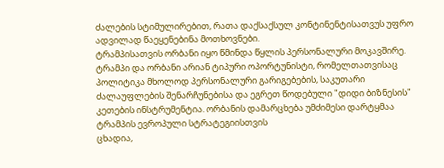ძალების სტიმულირებით, რათა დაქსაქსულ კონტინენტისათვუს უფრო ადვილად წაეყენებინა მოთხოვნები.
ტრამპისათვის ორბანი იყო წმინდა წყლის პერსონალური მოკავშირე. ტრამპი და ორბანი არიან ტიპური ოპორტუნისტი, რომელთათვისაც პოლიტიკა მხოლოდ პერსონალური გარიგებების, საკუთარი ძალაუფლების შენარჩუნებისა და ეგრეთ წოდებული "დიდი ბიზნესის" კეთების ინსტრუმენტია. ორბანის დამარცხება უმძიმესი დარტყმაა ტრამპის ევროპული სტრატეგიისთვის
ცხადია,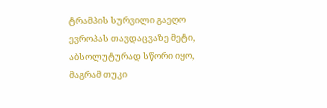ტრამპის სურვილი გაეღო ევროპას თავდაცვაზე მეტი, აბსოლუტურად სწორი იყო, მაგრამ თუკი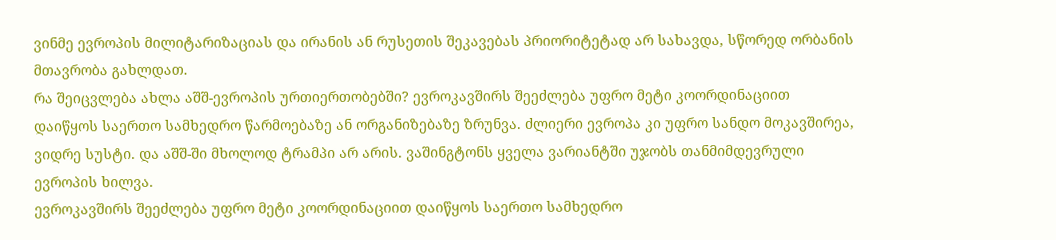ვინმე ევროპის მილიტარიზაციას და ირანის ან რუსეთის შეკავებას პრიორიტეტად არ სახავდა, სწორედ ორბანის მთავრობა გახლდათ.
რა შეიცვლება ახლა აშშ-ევროპის ურთიერთობებში? ევროკავშირს შეეძლება უფრო მეტი კოორდინაციით დაიწყოს საერთო სამხედრო წარმოებაზე ან ორგანიზებაზე ზრუნვა. ძლიერი ევროპა კი უფრო სანდო მოკავშირეა, ვიდრე სუსტი. და აშშ-ში მხოლოდ ტრამპი არ არის. ვაშინგტონს ყველა ვარიანტში უჯობს თანმიმდევრული ევროპის ხილვა.
ევროკავშირს შეეძლება უფრო მეტი კოორდინაციით დაიწყოს საერთო სამხედრო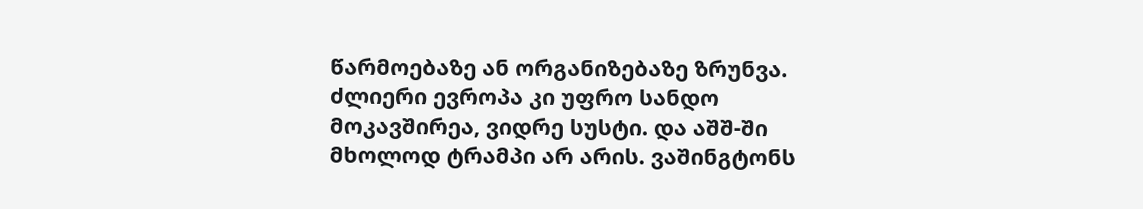წარმოებაზე ან ორგანიზებაზე ზრუნვა. ძლიერი ევროპა კი უფრო სანდო მოკავშირეა, ვიდრე სუსტი. და აშშ-ში მხოლოდ ტრამპი არ არის. ვაშინგტონს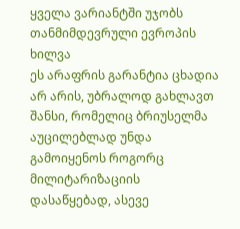ყველა ვარიანტში უჯობს თანმიმდევრული ევროპის ხილვა
ეს არაფრის გარანტია ცხადია არ არის, უბრალოდ გახლავთ შანსი, რომელიც ბრიუსელმა აუცილებლად უნდა გამოიყენოს როგორც მილიტარიზაციის დასაწყებად, ასევე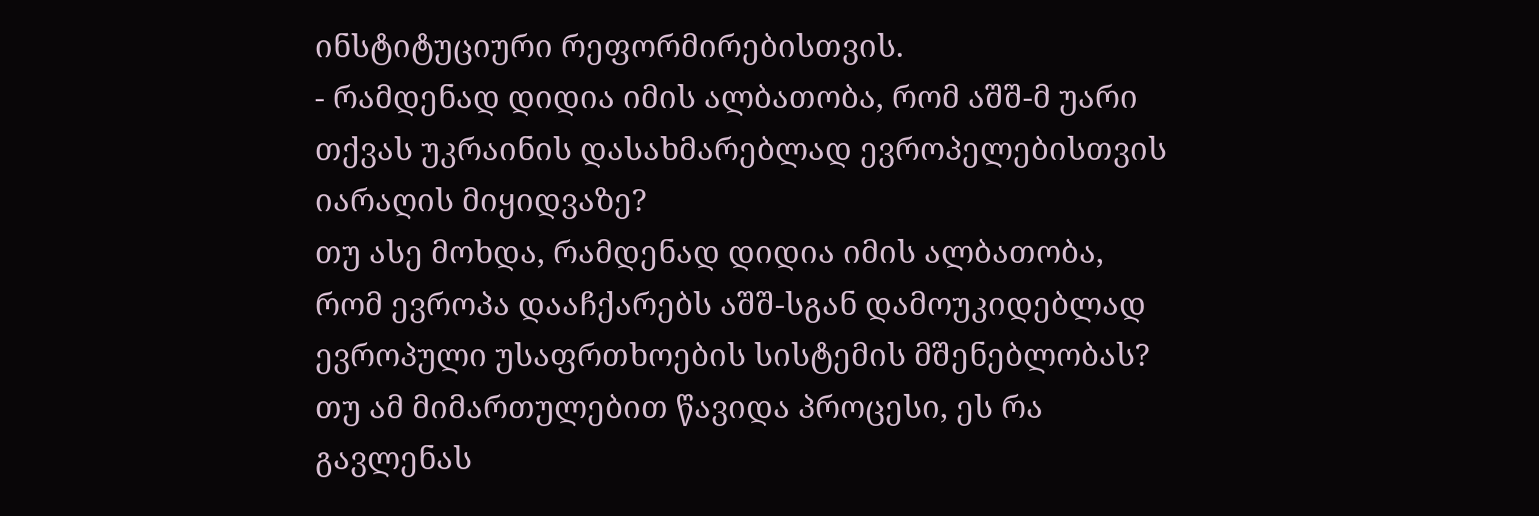ინსტიტუციური რეფორმირებისთვის.
- რამდენად დიდია იმის ალბათობა, რომ აშშ-მ უარი თქვას უკრაინის დასახმარებლად ევროპელებისთვის იარაღის მიყიდვაზე?
თუ ასე მოხდა, რამდენად დიდია იმის ალბათობა, რომ ევროპა დააჩქარებს აშშ-სგან დამოუკიდებლად ევროპული უსაფრთხოების სისტემის მშენებლობას?
თუ ამ მიმართულებით წავიდა პროცესი, ეს რა გავლენას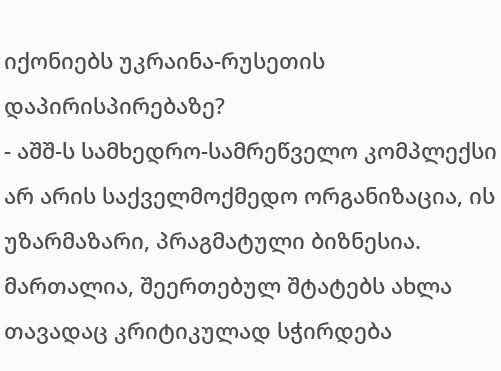იქონიებს უკრაინა-რუსეთის დაპირისპირებაზე?
- აშშ-ს სამხედრო-სამრეწველო კომპლექსი არ არის საქველმოქმედო ორგანიზაცია, ის უზარმაზარი, პრაგმატული ბიზნესია. მართალია, შეერთებულ შტატებს ახლა თავადაც კრიტიკულად სჭირდება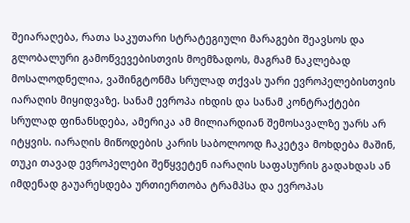შეიარაღება, რათა საკუთარი სტრატეგიული მარაგები შეავსოს და გლობალური გამოწვევებისთვის მოემზადოს, მაგრამ ნაკლებად მოსალოდნელია, ვაშინგტონმა სრულად თქვას უარი ევროპელებისთვის იარაღის მიყიდვაზე. სანამ ევროპა იხდის და სანამ კონტრაქტები სრულად ფინანსდება, ამერიკა ამ მილიარდიან შემოსავალზე უარს არ იტყვის. იარაღის მიწოდების კარის საბოლოოდ ჩაკეტვა მოხდება მაშინ, თუკი თავად ევროპელები შეწყვეტენ იარაღის საფასურის გადახდას ან იმდენად გაუარესდება ურთიერთობა ტრამპსა და ევროპას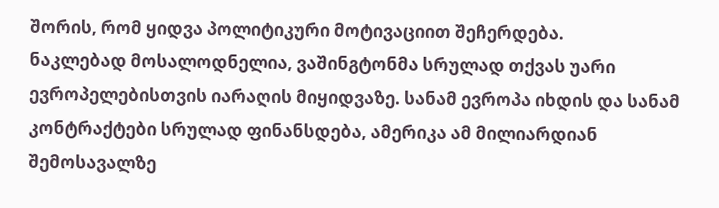შორის, რომ ყიდვა პოლიტიკური მოტივაციით შეჩერდება.
ნაკლებად მოსალოდნელია, ვაშინგტონმა სრულად თქვას უარი ევროპელებისთვის იარაღის მიყიდვაზე. სანამ ევროპა იხდის და სანამ კონტრაქტები სრულად ფინანსდება, ამერიკა ამ მილიარდიან შემოსავალზე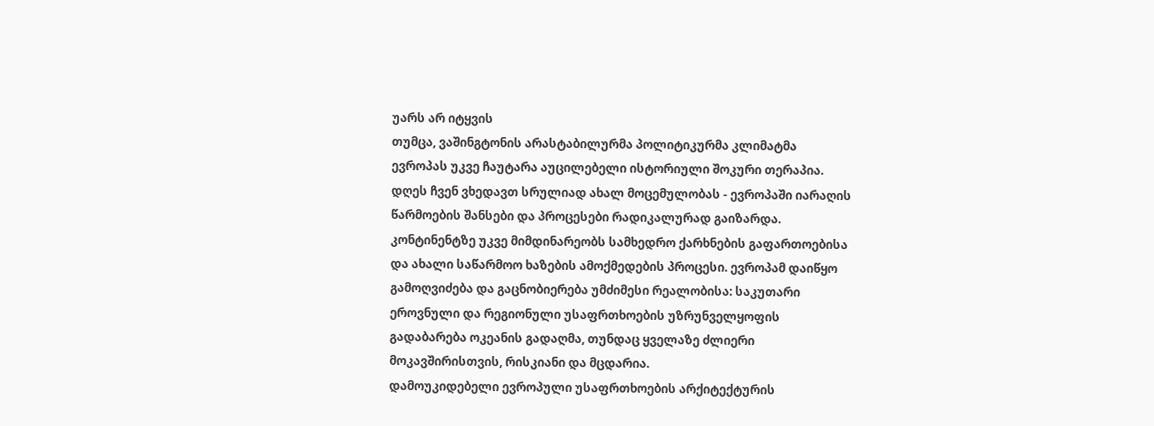უარს არ იტყვის
თუმცა, ვაშინგტონის არასტაბილურმა პოლიტიკურმა კლიმატმა ევროპას უკვე ჩაუტარა აუცილებელი ისტორიული შოკური თერაპია. დღეს ჩვენ ვხედავთ სრულიად ახალ მოცემულობას - ევროპაში იარაღის წარმოების შანსები და პროცესები რადიკალურად გაიზარდა.
კონტინენტზე უკვე მიმდინარეობს სამხედრო ქარხნების გაფართოებისა და ახალი საწარმოო ხაზების ამოქმედების პროცესი. ევროპამ დაიწყო გამოღვიძება და გაცნობიერება უმძიმესი რეალობისა: საკუთარი ეროვნული და რეგიონული უსაფრთხოების უზრუნველყოფის გადაბარება ოკეანის გადაღმა, თუნდაც ყველაზე ძლიერი მოკავშირისთვის, რისკიანი და მცდარია.
დამოუკიდებელი ევროპული უსაფრთხოების არქიტექტურის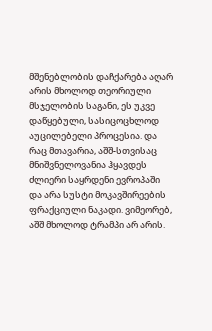მშენებლობის დაჩქარება აღარ არის მხოლოდ თეორიული მსჯელობის საგანი, ეს უკვე დაწყებული, სასიცოცხლოდ აუცილებელი პროცესია. და რაც მთავარია, აშშ-სთვისაც მნიშვნელოვანია ჰყავდეს ძლიერი საყრდენი ევროპაში და არა სუსტი მოკავშირეების ფრაქციული ნაკადი. ვიმეორებ, აშშ მხოლოდ ტრამპი არ არის.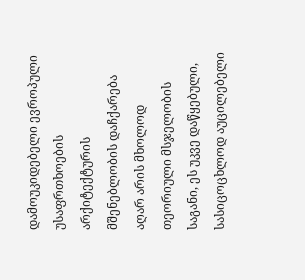დამოუკიდებელი ევროპული უსაფრთხოების არქიტექტურის მშენებლობის დაჩქარება აღარ არის მხოლოდ თეორიული მსჯელობის საგანი, ეს უკვე დაწყებული, სასიცოცხლოდ აუცილებელი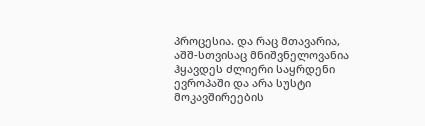პროცესია. და რაც მთავარია, აშშ-სთვისაც მნიშვნელოვანია ჰყავდეს ძლიერი საყრდენი ევროპაში და არა სუსტი მოკავშირეების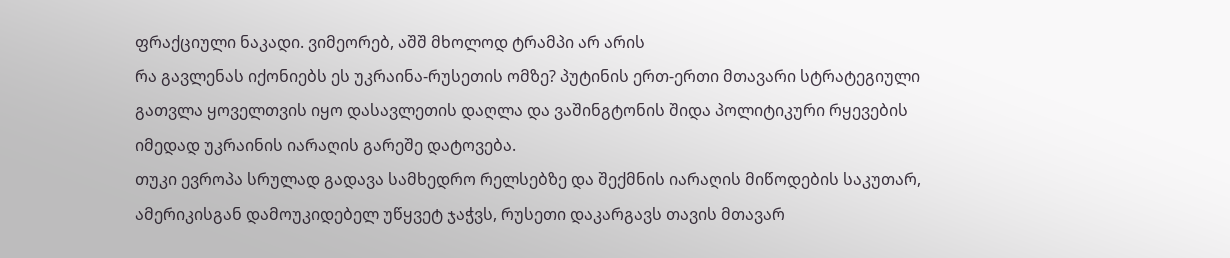ფრაქციული ნაკადი. ვიმეორებ, აშშ მხოლოდ ტრამპი არ არის
რა გავლენას იქონიებს ეს უკრაინა-რუსეთის ომზე? პუტინის ერთ-ერთი მთავარი სტრატეგიული გათვლა ყოველთვის იყო დასავლეთის დაღლა და ვაშინგტონის შიდა პოლიტიკური რყევების იმედად უკრაინის იარაღის გარეშე დატოვება.
თუკი ევროპა სრულად გადავა სამხედრო რელსებზე და შექმნის იარაღის მიწოდების საკუთარ, ამერიკისგან დამოუკიდებელ უწყვეტ ჯაჭვს, რუსეთი დაკარგავს თავის მთავარ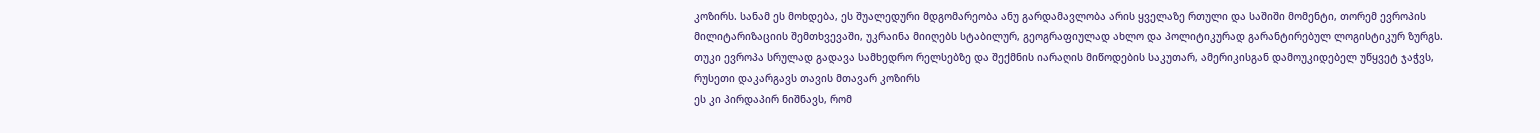კოზირს. სანამ ეს მოხდება, ეს შუალედური მდგომარეობა ანუ გარდამავლობა არის ყველაზე რთული და საშიში მომენტი, თორემ ევროპის მილიტარიზაციის შემთხვევაში, უკრაინა მიიღებს სტაბილურ, გეოგრაფიულად ახლო და პოლიტიკურად გარანტირებულ ლოგისტიკურ ზურგს.
თუკი ევროპა სრულად გადავა სამხედრო რელსებზე და შექმნის იარაღის მიწოდების საკუთარ, ამერიკისგან დამოუკიდებელ უწყვეტ ჯაჭვს, რუსეთი დაკარგავს თავის მთავარ კოზირს
ეს კი პირდაპირ ნიშნავს, რომ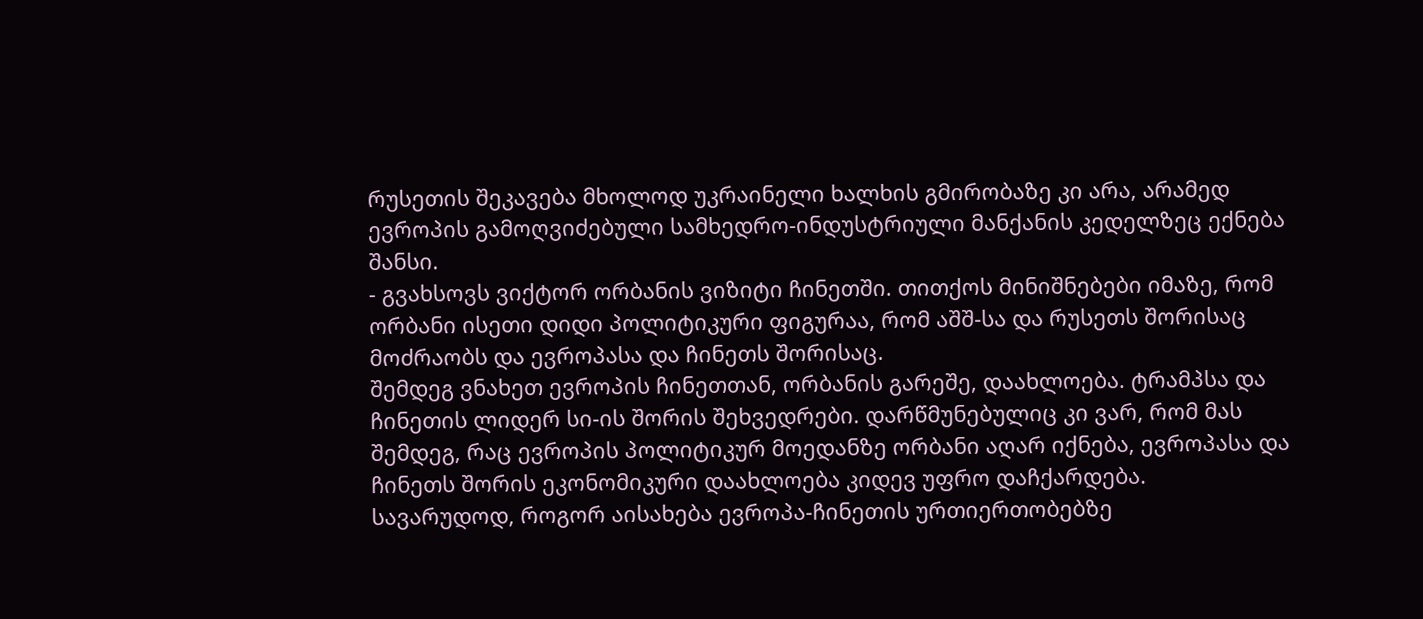რუსეთის შეკავება მხოლოდ უკრაინელი ხალხის გმირობაზე კი არა, არამედ ევროპის გამოღვიძებული სამხედრო-ინდუსტრიული მანქანის კედელზეც ექნება შანსი.
- გვახსოვს ვიქტორ ორბანის ვიზიტი ჩინეთში. თითქოს მინიშნებები იმაზე, რომ ორბანი ისეთი დიდი პოლიტიკური ფიგურაა, რომ აშშ-სა და რუსეთს შორისაც მოძრაობს და ევროპასა და ჩინეთს შორისაც.
შემდეგ ვნახეთ ევროპის ჩინეთთან, ორბანის გარეშე, დაახლოება. ტრამპსა და ჩინეთის ლიდერ სი-ის შორის შეხვედრები. დარწმუნებულიც კი ვარ, რომ მას შემდეგ, რაც ევროპის პოლიტიკურ მოედანზე ორბანი აღარ იქნება, ევროპასა და ჩინეთს შორის ეკონომიკური დაახლოება კიდევ უფრო დაჩქარდება.
სავარუდოდ, როგორ აისახება ევროპა-ჩინეთის ურთიერთობებზე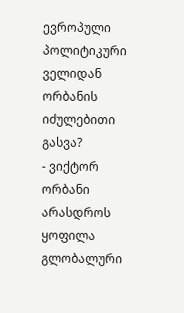ევროპული პოლიტიკური ველიდან ორბანის იძულებითი გასვა?
- ვიქტორ ორბანი არასდროს ყოფილა გლობალური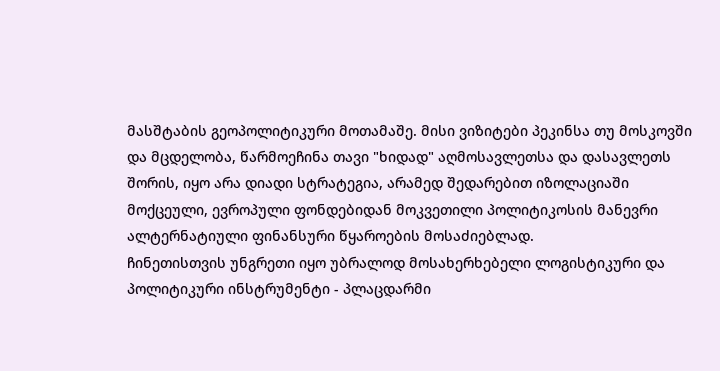მასშტაბის გეოპოლიტიკური მოთამაშე. მისი ვიზიტები პეკინსა თუ მოსკოვში და მცდელობა, წარმოეჩინა თავი "ხიდად" აღმოსავლეთსა და დასავლეთს შორის, იყო არა დიადი სტრატეგია, არამედ შედარებით იზოლაციაში მოქცეული, ევროპული ფონდებიდან მოკვეთილი პოლიტიკოსის მანევრი ალტერნატიული ფინანსური წყაროების მოსაძიებლად.
ჩინეთისთვის უნგრეთი იყო უბრალოდ მოსახერხებელი ლოგისტიკური და პოლიტიკური ინსტრუმენტი - პლაცდარმი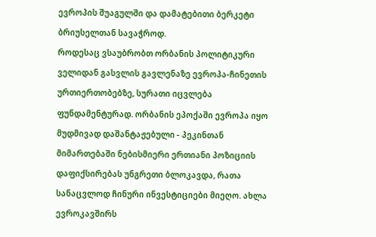ევროპის შუაგულში და დამატებითი ბერკეტი ბრიუსელთან სავაჭროდ.
როდესაც ვსაუბრობთ ორბანის პოლიტიკური ველიდან გასვლის გავლენაზე ევროპა-ჩინეთის ურთიერთობებზე, სურათი იცვლება ფუნდამენტურად. ორბანის ეპოქაში ევროპა იყო მუდმივად დაშანტაჟებული - პეკინთან მიმართებაში ნებისმიერი ერთიანი პოზიციის დაფიქსირებას უნგრეთი ბლოკავდა, რათა სანაცვლოდ ჩინური ინვესტიციები მიეღო. ახლა ევროკავშირს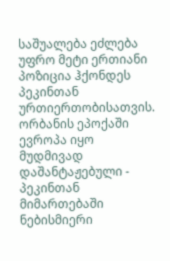საშუალება ეძლება უფრო მეტი ერთიანი პოზიცია ჰქონდეს პეკინთან ურთიერთობისათვის.
ორბანის ეპოქაში ევროპა იყო მუდმივად დაშანტაჟებული - პეკინთან მიმართებაში ნებისმიერი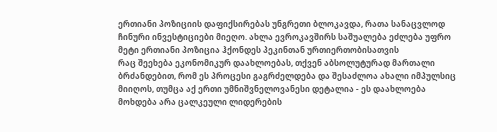ერთიანი პოზიციის დაფიქსირებას უნგრეთი ბლოკავდა, რათა სანაცვლოდ ჩინური ინვესტიციები მიეღო. ახლა ევროკავშირს საშუალება ეძლება უფრო მეტი ერთიანი პოზიცია ჰქონდეს პეკინთან ურთიერთობისათვის
რაც შეეხება ეკონომიკურ დაახლოებას, თქვენ აბსოლუტურად მართალი ბრძანდებით, რომ ეს პროცესი გაგრძელდება და შესაძლოა ახალი იმპულსიც მიიღოს, თუმცა აქ ერთი უმნიშვნელოვანესი დეტალია - ეს დაახლოება მოხდება არა ცალკეული ლიდერების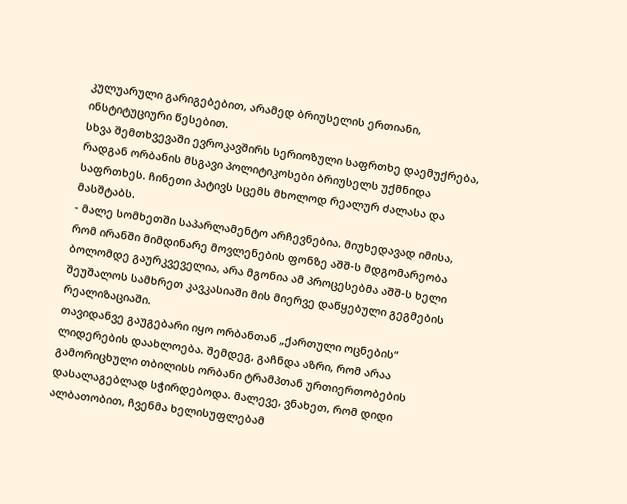კულუარული გარიგებებით, არამედ ბრიუსელის ერთიანი, ინსტიტუციური წესებით.
სხვა შემთხვევაში ევროკავშირს სერიოზული საფრთხე დაემუქრება, რადგან ორბანის მსგავი პოლიტიკოსები ბრიუსელს უქმნიდა საფრთხეს. ჩინეთი პატივს სცემს მხოლოდ რეალურ ძალასა და მასშტაბს.
- მალე სომხეთში საპარლამენტო არჩევნებია. მიუხედავად იმისა, რომ ირანში მიმდინარე მოვლენების ფონზე აშშ-ს მდგომარეობა ბოლომდე გაურკვეველია, არა მგონია ამ პროცესებმა აშშ-ს ხელი შეუშალოს სამხრეთ კავკასიაში მის მიერვე დაწყებული გეგმების რეალიზაციაში.
თავიდანვე გაუგებარი იყო ორბანთან „ქართული ოცნების“ ლიდერების დაახლოება. შემდეგ, გაჩნდა აზრი, რომ არაა გამორიცხული თბილისს ორბანი ტრამპთან ურთიერთობების დასალაგებლად სჭირდებოდა. მალევე, ვნახეთ, რომ დიდი ალბათობით, ჩვენმა ხელისუფლებამ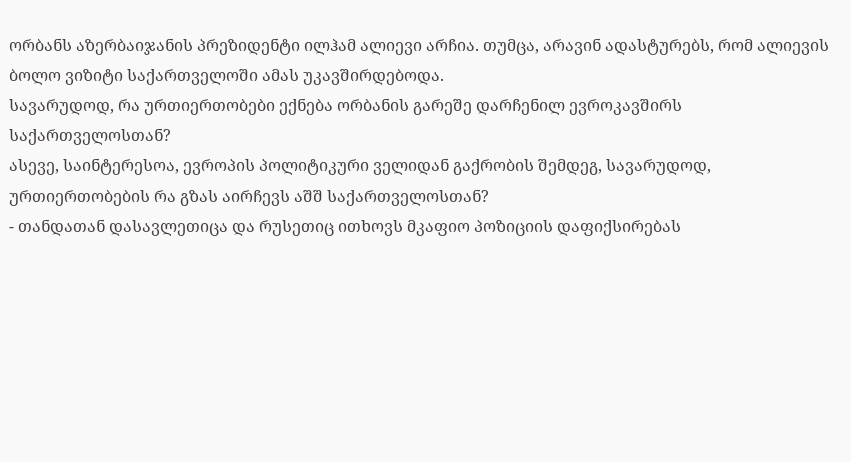ორბანს აზერბაიჯანის პრეზიდენტი ილჰამ ალიევი არჩია. თუმცა, არავინ ადასტურებს, რომ ალიევის ბოლო ვიზიტი საქართველოში ამას უკავშირდებოდა.
სავარუდოდ, რა ურთიერთობები ექნება ორბანის გარეშე დარჩენილ ევროკავშირს საქართველოსთან?
ასევე, საინტერესოა, ევროპის პოლიტიკური ველიდან გაქრობის შემდეგ, სავარუდოდ, ურთიერთობების რა გზას აირჩევს აშშ საქართველოსთან?
- თანდათან დასავლეთიცა და რუსეთიც ითხოვს მკაფიო პოზიციის დაფიქსირებას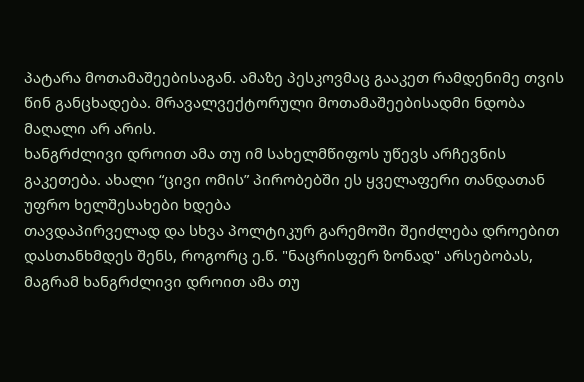პატარა მოთამაშეებისაგან. ამაზე პესკოვმაც გააკეთ რამდენიმე თვის წინ განცხადება. მრავალვექტორული მოთამაშეებისადმი ნდობა მაღალი არ არის.
ხანგრძლივი დროით ამა თუ იმ სახელმწიფოს უწევს არჩევნის გაკეთება. ახალი “ცივი ომის” პირობებში ეს ყველაფერი თანდათან უფრო ხელშესახები ხდება
თავდაპირველად და სხვა პოლტიკურ გარემოში შეიძლება დროებით დასთანხმდეს შენს, როგორც ე.წ. "ნაცრისფერ ზონად" არსებობას, მაგრამ ხანგრძლივი დროით ამა თუ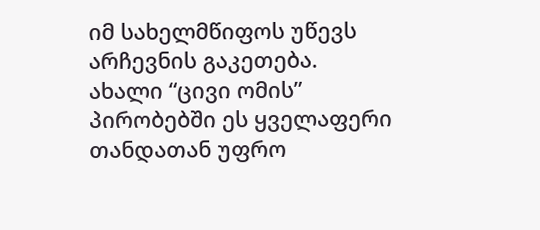იმ სახელმწიფოს უწევს არჩევნის გაკეთება. ახალი “ცივი ომის” პირობებში ეს ყველაფერი თანდათან უფრო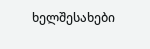ხელშესახები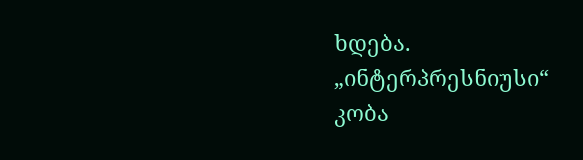ხდება.
„ინტერპრესნიუსი“
კობა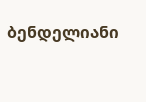ბენდელიანი